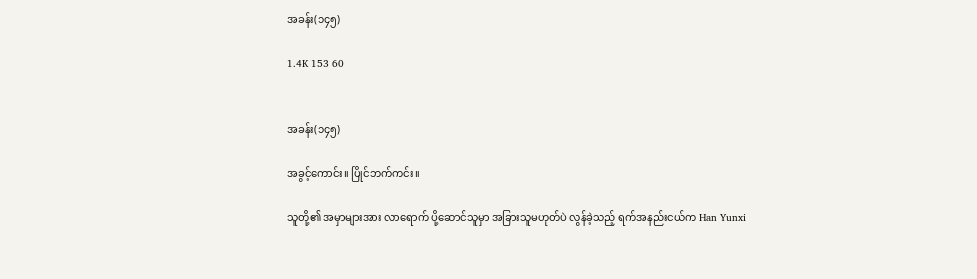အခန်း(၁၄၅)

1.4K 153 60


အခန်း(၁၄၅)

အခွင့်ကောင်း။ ပြိုင်ဘက်ကင်း။

သူတို့၏ အမှာများအား လာရောက် ပို့ဆောင်သူမှာ အခြားသူမဟုတ်ပဲ လွန်ခဲ့သည့် ရက်အနည်းငယ်က Han Yunxi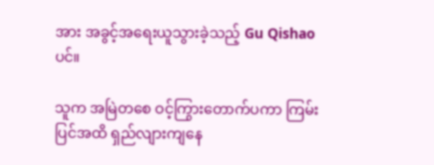အား အခွင့်အရေးယူသွားခဲ့သည့် Gu Qishao ပင်။

သူက အမြဲတစေ ဝင့်ကြွားတောက်ပကာ ကြမ်းပြင်အထိ ရှည်လျားကျနေ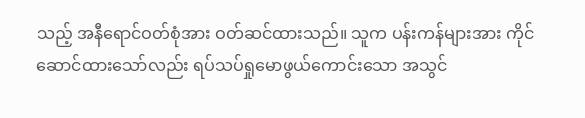သည့် အနီရောင်ဝတ်စုံအား ဝတ်ဆင်ထားသည်။ သူက ပန်းကန်များအား ကိုင်ဆောင်ထားသော်လည်း ရပ်သပ်ရှုမောဖွယ်ကောင်းသော အသွင်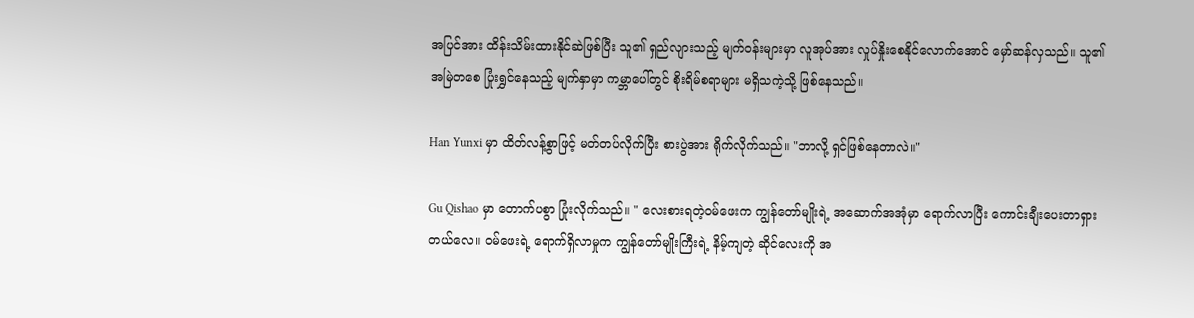အပြင်အား ထိန်းသိမ်းထားနိုင်ဆဲဖြစ်ပြီး သူ၏ ရှည်လျားသည့် မျက်ဝန်းများမှာ လူအုပ်အား လှုပ်နှိုးစေနိုင်လောက်အောင် မှော်ဆန်လှသည်။ သူ၏ အမြဲတစေ ပြုံးရွှင်နေသည့် မျက်နှာမှာ ကမ္ဘာပေါ်တွင် စိုးရိမ်စရာများ မရှိသကဲ့သို့ ဖြစ်နေသည်။

Han Yunxi မှာ ထိတ်လန့်စွာဖြင့် မတ်တပ်လိုက်ပြီး စားပွဲအား ရိုက်လိုက်သည်။ "ဘာလို့ ရှင်ဖြစ်နေတာလဲ။"

Gu Qishao မှာ တောက်ပစွာ ပြုံးလိုက်သည်။ " လေးစားရတဲ့ဝမ်ဖေးက ကျွန်တော်မျိုးရဲ့ အဆောက်အအုံမှာ ရောက်လာပြီး ကောင်းချီးပေးတာရှားတယ်လေ။ ဝမ်ဖေးရဲ့ ရောက်ရှိလာမှုက ကျွန်တော်မျိုးကြီးရဲ့ နိမ့်ကျတဲ့ ဆိုင်လေးကို အ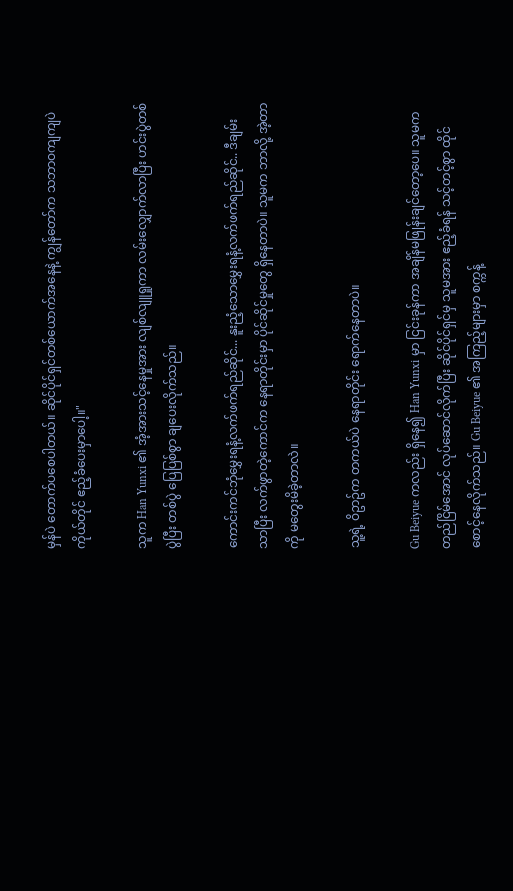မှန်ပဲ တောက်ပစေပါတယ်။ ဆိုင်ပိုင်ရှင်တစ်ယောက်အနေနဲ့ ကျွန်တော်က သဘာဝကျကျပဲ ကိုယ်တိုင် ဧည့်ခံပေးမှာပေါ့။"

သူက Han Yunxi ၏ အံ့အားသင့်နေမှုအား လျစ်လျူရှုကာ လမ်းလျှောက်လာပြီး ဟင်းပွဲတစ်ပွဲပြီး တစ်ပွဲ ပြေပြစ်စွာ ချပေးလိုက်သည်။

ကောင်းကင်ဘုံမွှေးရနံ့လက်ဖက်ရည်ဆိုင်... နူးညံ့သောမွှေးရနံ့လက်ဖက်ရည်ဆိုင်.. ဒီချမ်းသာပြီး လက်ဖွာတဲ့ကောင်က နေရာတိုင်းမှာ ပိုင်ဆိုင်မှုတွေ ရှိနေတာပဲ။ သူမက ဘာလို့ အဲ့တာကို မတွေးမိခဲ့တာလဲ။

သူ့ရဲ့ ဝိဥာဥ်က တကယ်ပဲ နေရာတိုင်း ရောက်နေတာပဲ။

Gu Beiyue ကလည်း ရှိနေ၍ Han Yunxi မှာ ငြင်းခုန်ကာ အချိန်မဖြုန်းချင်တော့ပေ။ သူမက တည်ငြိမ်အောင် လုပ်ဆောင်လိုက်ပြီး ဆိုင်ပိုင်ရှင်မှ သူမအား ဧည့်ခံရန် သင့်တင့်စွာ ထိုင်စောင့်နေလိုက်သည်။ Gu Beiyue ၏ အကြည့်များမှာ စက္ကန့်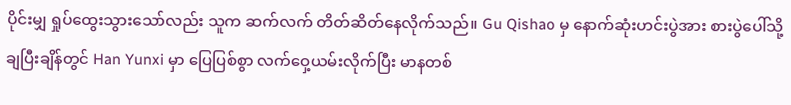ပိုင်းမျှ ရှုပ်ထွေးသွားသော်လည်း သူက ဆက်လက် တိတ်ဆိတ်နေလိုက်သည်။ Gu Qishao မှ နောက်ဆုံးဟင်းပွဲအား စားပွဲပေါ်သို့ ချပြီးချိန်တွင် Han Yunxi မှာ ပြေပြစ်စွာ လက်ဝှေ့ယမ်းလိုက်ပြီး မာနတစ်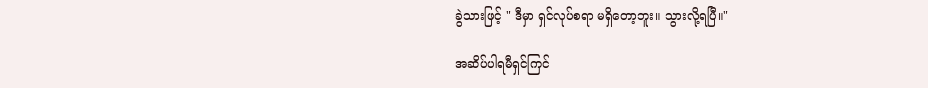ခွဲသားဖြင့် " ဒီမှာ ရှင်လုပ်စရာ မရှိတော့ဘူး။ သွားလို့ရပြီ။"

အဆိပ်ပါရမီရှင်ကြင်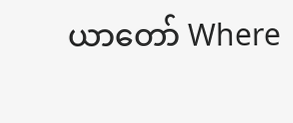ယာတော် Where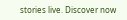stories live. Discover now